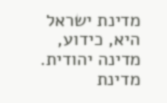מדינת ישראל היא, כידוע, מדינה יהודית. מדינת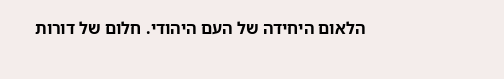הלאום היחידה של העם היהודי. חלום של דורות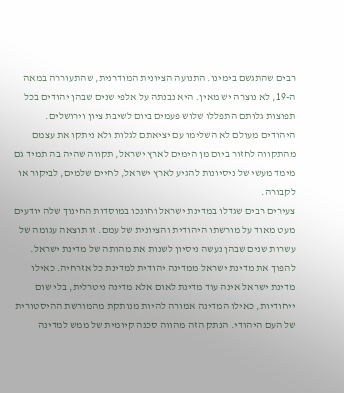רבים שהתגשם בימינו. התנועה הציונית המודרנית, שהתעוררה במאה ה-19, לא נוצרה יש מאין. היא נבנתה על אלפי שנים שבהן יהודים בכל תפוצות גלותם התפללו שלוש פעמים ביום לשיבת ציון וירושלים.
היהודים מעולם לא השלימו עם יציאתם לגלות ולא ניתקו את עצמם מהתקווה לחזור ביום מן הימים לארץ ישראל, תקווה שהיה בה תמיד גם מימד מעשי של ניסיונות להגיע לארץ ישראל, לחיים שלמים, לביקור או לקבורה.
צעירים רבים שגדלו במדינת ישראל וחונכו במוסדות החינוך שלה יודעים מעט מאוד על מורשתו היהודית והציונית של עמם. זו תוצאה עגומה של עשרות שנים שבהן נעשה ניסיון לשנות את מהותה של מדינת ישראל. להפוך את מדינת ישראל ממדינה יהודית למדינת כל אזרחיה. כאילו מדינת ישראל אינה עוד מדינת לאום אלא מדינה ניטרלית, בלי שום ייחודיות, כאילו המדינה אמורה להיות מנותקת מהמורשת ההיסטורית של העם היהודי. הנתק הזה מהווה סכנה קיומית של ממש למדינה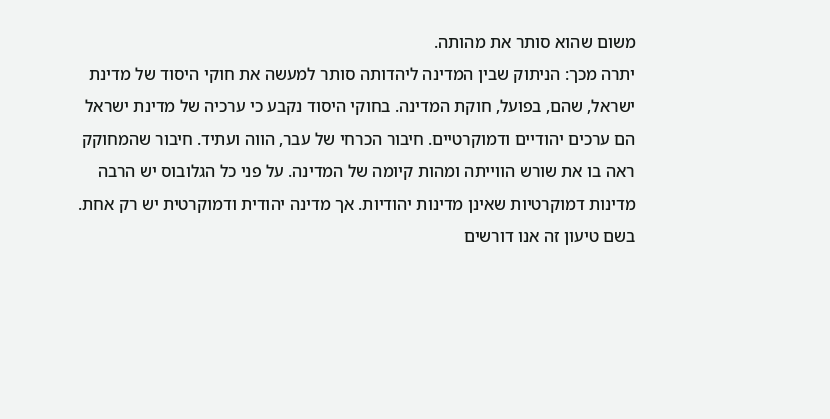משום שהוא סותר את מהותה.
יתרה מכך: הניתוק שבין המדינה ליהדותה סותר למעשה את חוקי היסוד של מדינת ישראל, שהם, בפועל, חוקת המדינה. בחוקי היסוד נקבע כי ערכיה של מדינת ישראל הם ערכים יהודיים ודמוקרטיים. חיבור הכרחי של עבר, הווה ועתיד. חיבור שהמחוקק ראה בו את שורש הווייתה ומהות קיומה של המדינה. על פני כל הגלובוס יש הרבה מדינות דמוקרטיות שאינן מדינות יהודיות. אך מדינה יהודית ודמוקרטית יש רק אחת.
בשם טיעון זה אנו דורשים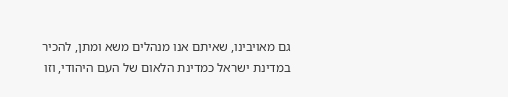גם מאויבינו, שאיתם אנו מנהלים משא ומתן, להכיר במדינת ישראל כמדינת הלאום של העם היהודי, וזו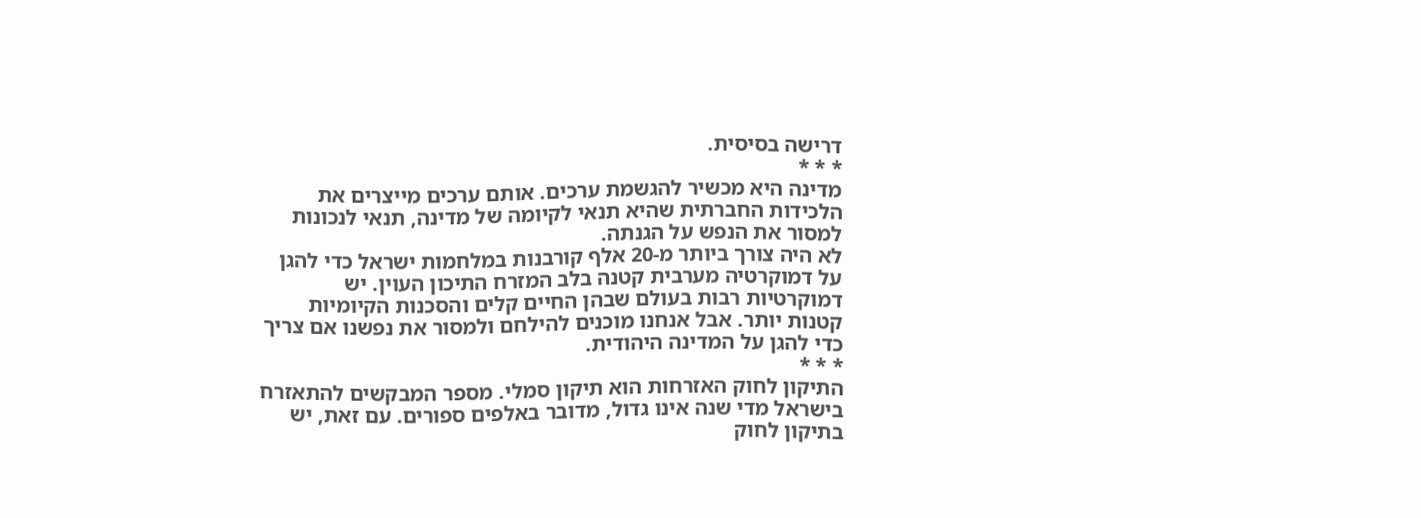דרישה בסיסית.
* * *
מדינה היא מכשיר להגשמת ערכים. אותם ערכים מייצרים את הלכידות החברתית שהיא תנאי לקיומה של מדינה, תנאי לנכונות למסור את הנפש על הגנתה.
לא היה צורך ביותר מ-20 אלף קורבנות במלחמות ישראל כדי להגן על דמוקרטיה מערבית קטנה בלב המזרח התיכון העוין. יש דמוקרטיות רבות בעולם שבהן החיים קלים והסכנות הקיומיות קטנות יותר. אבל אנחנו מוכנים להילחם ולמסור את נפשנו אם צריך כדי להגן על המדינה היהודית.
* * *
התיקון לחוק האזרחות הוא תיקון סמלי. מספר המבקשים להתאזרח בישראל מדי שנה אינו גדול, מדובר באלפים ספורים. עם זאת, יש בתיקון לחוק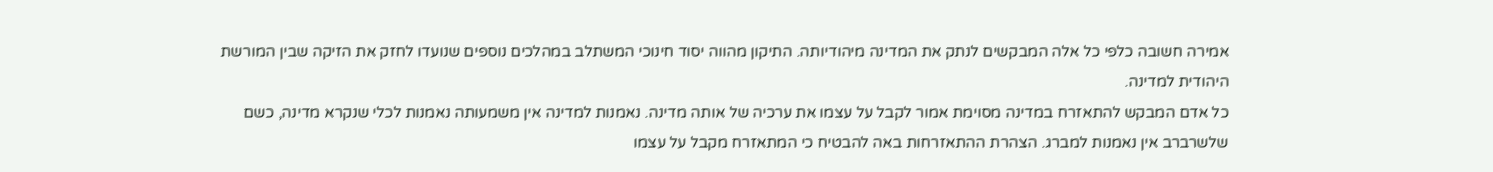אמירה חשובה כלפי כל אלה המבקשים לנתק את המדינה מיהודיותה. התיקון מהווה יסוד חינוכי המשתלב במהלכים נוספים שנועדו לחזק את הזיקה שבין המורשת היהודית למדינה.
כל אדם המבקש להתאזרח במדינה מסוימת אמור לקבל על עצמו את ערכיה של אותה מדינה. נאמנות למדינה אין משמעותה נאמנות לכלי שנקרא מדינה, כשם שלשרברב אין נאמנות למברג. הצהרת ההתאזרחות באה להבטיח כי המתאזרח מקבל על עצמו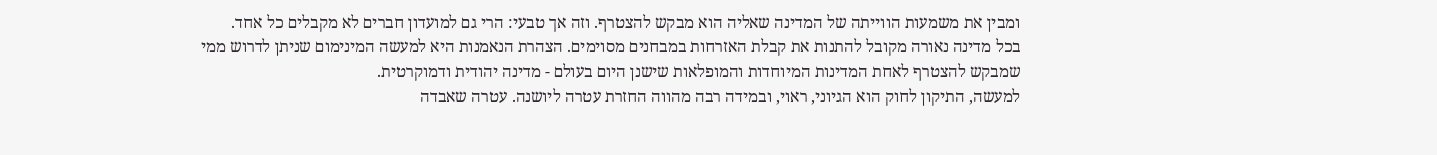ומבין את משמעות הווייתה של המדינה שאליה הוא מבקש להצטרף. וזה אך טבעי: הרי גם למועדון חברים לא מקבלים כל אחד.
בכל מדינה נאורה מקובל להתנות את קבלת האזרחות במבחנים מסוימים. הצהרת הנאמנות היא למעשה המינימום שניתן לדרוש ממי שמבקש להצטרף לאחת המדינות המיוחדות והמופלאות שישנן היום בעולם - מדינה יהודית ודמוקרטית.
למעשה, התיקון לחוק הוא הגיוני, ראוי, ובמידה רבה מהווה החזרת עטרה ליושנה. עטרה שאבדה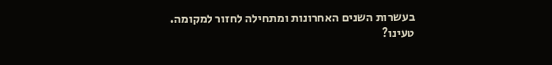בעשרות השנים האחרונות ומתחילה לחזור למקומה.
טעינו?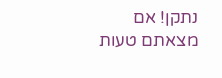נתקן! אם מצאתם טעות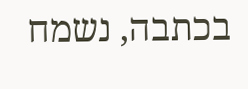בכתבה, נשמח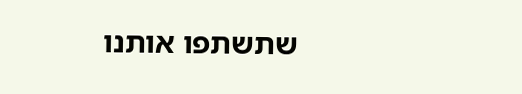שתשתפו אותנו